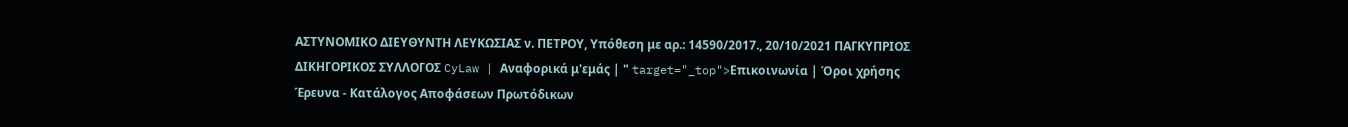ΑΣΤΥΝΟΜΙΚΟ ΔΙΕΥΘΥΝΤΗ ΛΕΥΚΩΣΙΑΣ ν. ΠΕΤΡΟΥ, Υπόθεση με αρ.: 14590/2017., 20/10/2021 ΠΑΓΚΥΠΡΙΟΣ ΔΙΚΗΓΟΡΙΚΟΣ ΣΥΛΛΟΓΟΣ CyLaw | Αναφορικά μ'εμάς | " target="_top">Επικοινωνία | Όροι χρήσης Έρευνα - Κατάλογος Αποφάσεων Πρωτόδικων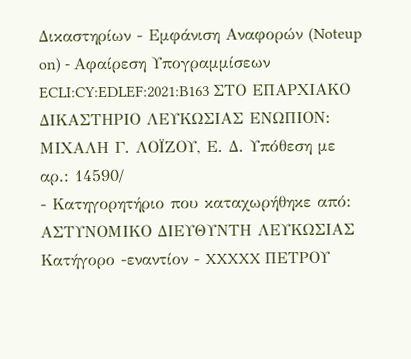Δικαστηρίων - Εμφάνιση Αναφορών (Noteup on) - Αφαίρεση Υπογραμμίσεων ECLI:CY:EDLEF:2021:B163 ΣΤΟ ΕΠΑΡΧΙΑΚΟ ΔΙΚΑΣΤΗΡΙΟ ΛΕΥΚΩΣΙΑΣ ΕΝΩΠΙΟΝ: ΜΙΧΑΛΗ Γ. ΛΟΪΖΟΥ, Ε. Δ. Υπόθεση με αρ.: 14590/
- Κατηγορητήριο που καταχωρήθηκε από: ΑΣΤΥΝΟΜΙΚΟ ΔΙΕΥΘΥΝΤΗ ΛΕΥΚΩΣΙΑΣ Κατήγορο -εναντίον - XXXXX ΠΕΤΡΟΥ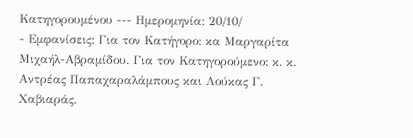Κατηγορουμένου --- Ημερομηνία: 20/10/
- Εμφανίσεις: Για τον Κατήγορο: κα Μαργαρίτα Μιχαήλ-Αβραμίδου. Για τον Κατηγορούμενο: κ. κ. Αντρέας Παπαχαραλάμπους και Λούκας Γ. Χαβιαράς.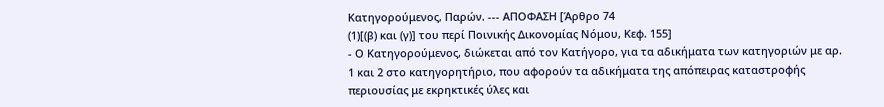Κατηγορούμενος, Παρών. --- ΑΠΟΦΑΣΗ [Άρθρο 74
(1)[(β) και (γ)] του περί Ποινικής Δικονομίας Νόμου, Κεφ. 155]
- Ο Κατηγορούμενος, διώκεται από τον Κατήγορο, για τα αδικήματα των κατηγοριών με αρ. 1 και 2 στο κατηγορητήριο, που αφορούν τα αδικήματα της απόπειρας καταστροφής περιουσίας με εκρηκτικές ύλες και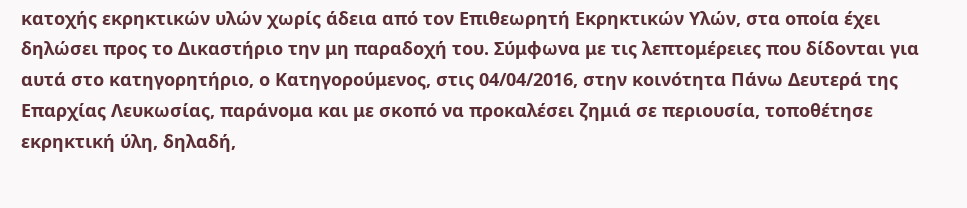κατοχής εκρηκτικών υλών χωρίς άδεια από τον Επιθεωρητή Εκρηκτικών Υλών, στα οποία έχει δηλώσει προς το Δικαστήριο την μη παραδοχή του. Σύμφωνα με τις λεπτομέρειες που δίδονται για αυτά στο κατηγορητήριο, ο Κατηγορούμενος, στις 04/04/2016, στην κοινότητα Πάνω Δευτερά της Επαρχίας Λευκωσίας, παράνομα και με σκοπό να προκαλέσει ζημιά σε περιουσία, τοποθέτησε εκρηκτική ύλη, δηλαδή,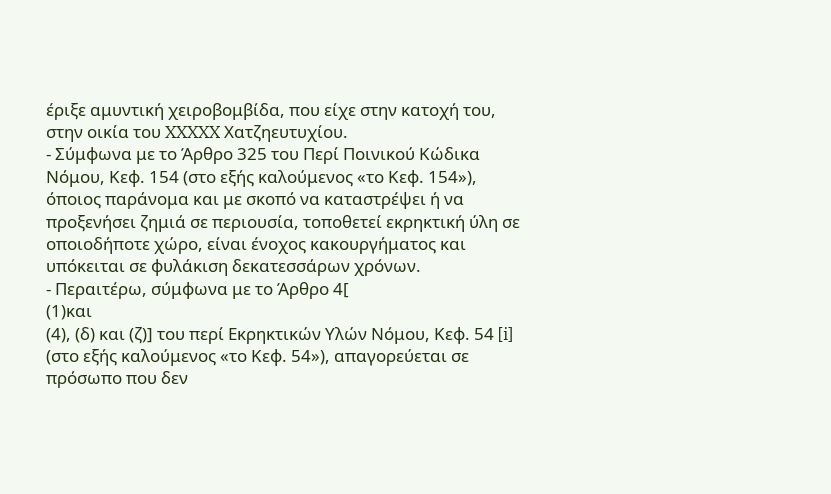έριξε αμυντική χειροβομβίδα, που είχε στην κατοχή του, στην οικία του XXXXX Χατζηευτυχίου.
- Σύμφωνα με το Άρθρο 325 του Περί Ποινικού Κώδικα Νόμου, Κεφ. 154 (στο εξής καλούμενος «το Κεφ. 154»), όποιος παράνομα και με σκοπό να καταστρέψει ή να προξενήσει ζημιά σε περιουσία, τοποθετεί εκρηκτική ύλη σε οποιοδήποτε χώρο, είναι ένοχος κακουργήματος και υπόκειται σε φυλάκιση δεκατεσσάρων χρόνων.
- Περαιτέρω, σύμφωνα με το Άρθρο 4[
(1)και
(4), (δ) και (ζ)] του περί Εκρηκτικών Υλών Νόμου, Κεφ. 54 [i] (στο εξής καλούμενος «το Κεφ. 54»), απαγορεύεται σε πρόσωπο που δεν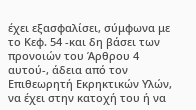έχει εξασφαλίσει, σύμφωνα με το Κεφ. 54 -και δη βάσει των προνοιών του Άρθρου 4 αυτού-, άδεια από τον Επιθεωρητή Εκρηκτικών Υλών, να έχει στην κατοχή του ή να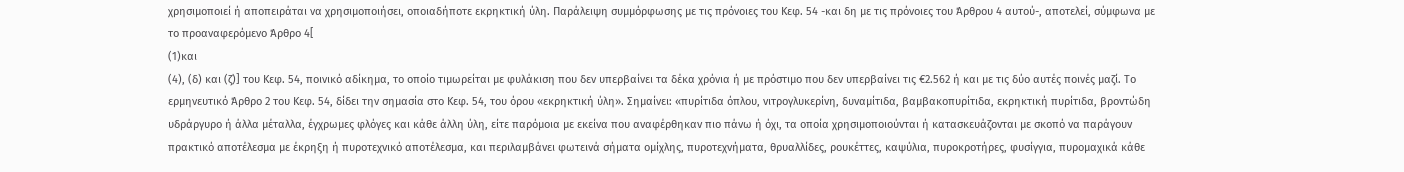χρησιμοποιεί ή αποπειράται να χρησιμοποιήσει, οποιαδήποτε εκρηκτική ύλη. Παράλειψη συμμόρφωσης με τις πρόνοιες του Κεφ. 54 -και δη με τις πρόνοιες του Άρθρου 4 αυτού-, αποτελεί, σύμφωνα με το προαναφερόμενο Άρθρο 4[
(1)και
(4), (δ) και (ζ)] του Κεφ. 54, ποινικό αδίκημα, το οποίο τιμωρείται με φυλάκιση που δεν υπερβαίνει τα δέκα χρόνια ή με πρόστιμο που δεν υπερβαίνει τις €2.562 ή και με τις δύο αυτές ποινές μαζί. Το ερμηνευτικό Άρθρο 2 του Κεφ. 54, δίδει την σημασία στο Κεφ. 54, του όρου «εκρηκτική ύλη». Σημαίνει: «πυρίτιδα όπλoυ, vιτρoγλυκερίvη, δυvαμίτιδα, βαμβακoπυρίτιδα, εκρηκτική πυρίτιδα, βρovτώδη υδράργυρo ή άλλα μέταλλα, έγχρωμες φλόγες και κάθε άλλη ύλη, είτε παρόμoια με εκείvα πoυ αvαφέρθηκαv πιo πάvω ή όχι, τα oπoία χρησιμoπoιoύvται ή κατασκευάζovται με σκoπό vα παράγoυv πρακτικό απoτέλεσμα με έκρηξη ή πυρoτεχvικό απoτέλεσμα, και περιλαμβάvει φωτειvά σήματα oμίχλης, πυρoτεχvήματα, θρυαλλίδες, ρoυκέττες, καψύλια, πυρoκρoτήρες, φυσίγγια, πυρoμαχικά κάθε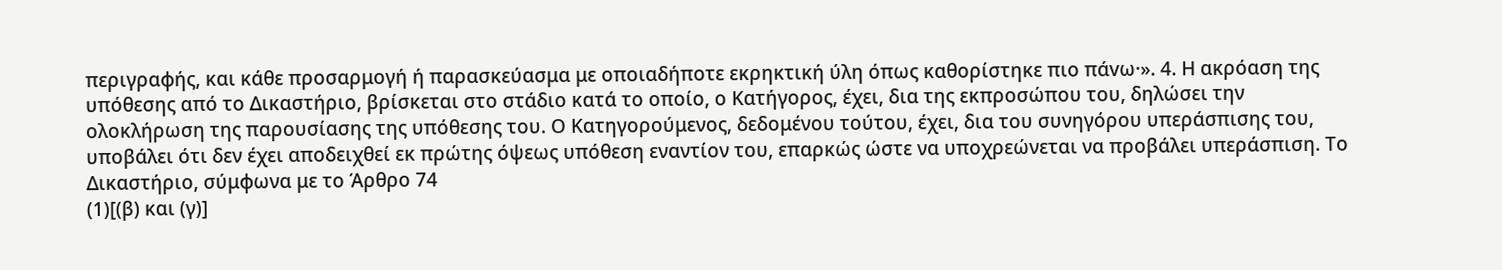περιγραφής, και κάθε πρoσαρμoγή ή παρασκεύασμα με oπoιαδήπoτε εκρηκτική ύλη όπως καθoρίστηκε πιo πάvω·». 4. Η ακρόαση της υπόθεσης από το Δικαστήριο, βρίσκεται στο στάδιο κατά το οποίο, ο Κατήγορος, έχει, δια της εκπροσώπου του, δηλώσει την ολοκλήρωση της παρουσίασης της υπόθεσης του. Ο Κατηγορούμενος, δεδομένου τούτου, έχει, δια του συνηγόρου υπεράσπισης του, υποβάλει ότι δεν έχει αποδειχθεί εκ πρώτης όψεως υπόθεση εναντίον του, επαρκώς ώστε να υποχρεώνεται να προβάλει υπεράσπιση. Το Δικαστήριο, σύμφωνα με το Άρθρο 74
(1)[(β) και (γ)]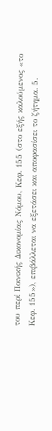του περί Ποινικής Δικονομίας Νόμου, Κεφ. 155 (στο εξής καλούμενος «το Κεφ. 155»), επιβάλλεται να εξετάσει και αποφασίσει το ζήτημα. 5.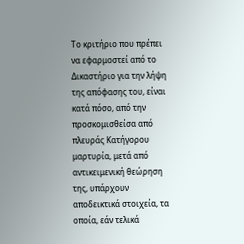Το κριτήριο που πρέπει να εφαρμοστεί από το Δικαστήριο για την λήψη της απόφασης του, είναι κατά πόσο, από την προσκομισθείσα από πλευράς Κατήγορου μαρτυρία, μετά από αντικειμενική θεώρηση της, υπάρχουν αποδεικτικά στοιχεία, τα οποία, εάν τελικά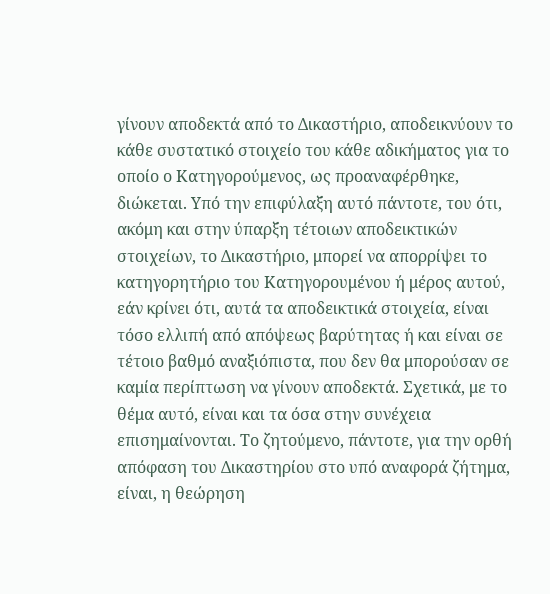γίνουν αποδεκτά από το Δικαστήριο, αποδεικνύουν το κάθε συστατικό στοιχείο του κάθε αδικήματος για το οποίο ο Κατηγορούμενος, ως προαναφέρθηκε, διώκεται. Υπό την επιφύλαξη αυτό πάντοτε, του ότι, ακόμη και στην ύπαρξη τέτοιων αποδεικτικών στοιχείων, το Δικαστήριο, μπορεί να απορρίψει το κατηγορητήριο του Κατηγορουμένου ή μέρος αυτού, εάν κρίνει ότι, αυτά τα αποδεικτικά στοιχεία, είναι τόσο ελλιπή από απόψεως βαρύτητας ή και είναι σε τέτοιο βαθμό αναξιόπιστα, που δεν θα μπορούσαν σε καμία περίπτωση να γίνουν αποδεκτά. Σχετικά, με το θέμα αυτό, είναι και τα όσα στην συνέχεια επισημαίνονται. Το ζητούμενο, πάντοτε, για την ορθή απόφαση του Δικαστηρίου στο υπό αναφορά ζήτημα, είναι, η θεώρηση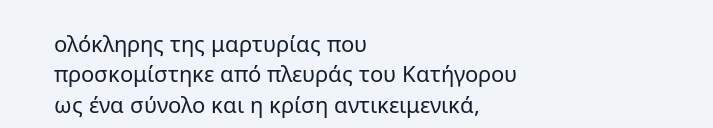ολόκληρης της μαρτυρίας που προσκομίστηκε από πλευράς του Κατήγορου ως ένα σύνολο και η κρίση αντικειμενικά,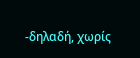-δηλαδή, χωρίς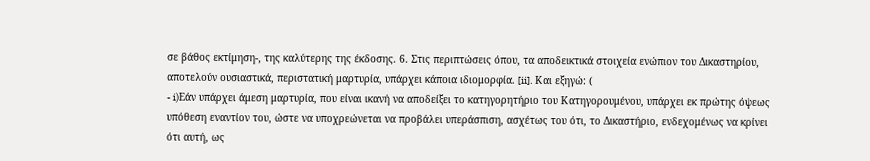σε βάθος εκτίμηση-, της καλύτερης της έκδοσης. 6. Στις περιπτώσεις όπου, τα αποδεικτικά στοιχεία ενώπιον του Δικαστηρίου, αποτελούν ουσιαστικά, περιστατική μαρτυρία, υπάρχει κάποια ιδιομορφία. [ii]. Και εξηγώ: (
- i)Εάν υπάρχει άμεση μαρτυρία, που είναι ικανή να αποδείξει το κατηγορητήριο του Κατηγορουμένου, υπάρχει εκ πρώτης όψεως υπόθεση εναντίον του, ώστε να υποχρεώνεται να προβάλει υπεράσπιση, ασχέτως του ότι, το Δικαστήριο, ενδεχομένως να κρίνει ότι αυτή, ως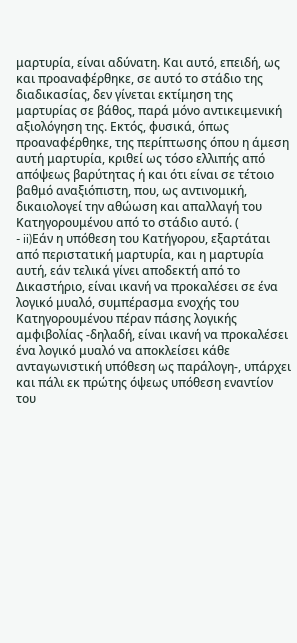μαρτυρία, είναι αδύνατη. Και αυτό, επειδή, ως και προαναφέρθηκε, σε αυτό το στάδιο της διαδικασίας, δεν γίνεται εκτίμηση της μαρτυρίας σε βάθος, παρά μόνο αντικειμενική αξιολόγηση της. Εκτός, φυσικά, όπως προαναφέρθηκε, της περίπτωσης όπου η άμεση αυτή μαρτυρία, κριθεί ως τόσο ελλιπής από απόψεως βαρύτητας ή και ότι είναι σε τέτοιο βαθμό αναξιόπιστη, που, ως αντινομική, δικαιολογεί την αθώωση και απαλλαγή του Κατηγορουμένου από το στάδιο αυτό. (
- ii)Εάν η υπόθεση του Κατήγορου, εξαρτάται από περιστατική μαρτυρία, και η μαρτυρία αυτή, εάν τελικά γίνει αποδεκτή από το Δικαστήριο, είναι ικανή να προκαλέσει σε ένα λογικό μυαλό, συμπέρασμα ενοχής του Κατηγορουμένου πέραν πάσης λογικής αμφιβολίας -δηλαδή, είναι ικανή να προκαλέσει ένα λογικό μυαλό να αποκλείσει κάθε ανταγωνιστική υπόθεση ως παράλογη-, υπάρχει και πάλι εκ πρώτης όψεως υπόθεση εναντίον του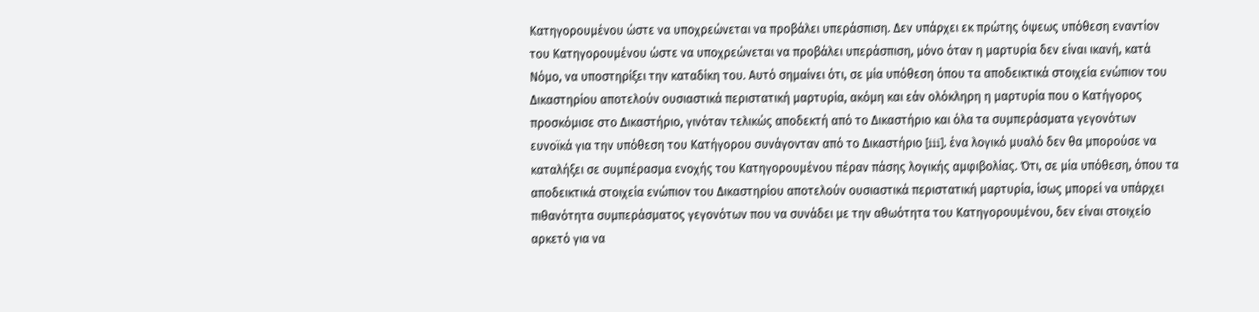Κατηγορουμένου ώστε να υποχρεώνεται να προβάλει υπεράσπιση. Δεν υπάρχει εκ πρώτης όψεως υπόθεση εναντίον του Κατηγορουμένου ώστε να υποχρεώνεται να προβάλει υπεράσπιση, μόνο όταν η μαρτυρία δεν είναι ικανή, κατά Νόμο, να υποστηρίξει την καταδίκη του. Αυτό σημαίνει ότι, σε μία υπόθεση όπου τα αποδεικτικά στοιχεία ενώπιον του Δικαστηρίου αποτελούν ουσιαστικά περιστατική μαρτυρία, ακόμη και εάν ολόκληρη η μαρτυρία που ο Κατήγορος προσκόμισε στο Δικαστήριο, γινόταν τελικώς αποδεκτή από το Δικαστήριο και όλα τα συμπεράσματα γεγονότων ευνοϊκά για την υπόθεση του Κατήγορου συνάγονταν από το Δικαστήριο [iii], ένα λογικό μυαλό δεν θα μπορούσε να καταλήξει σε συμπέρασμα ενοχής του Κατηγορουμένου πέραν πάσης λογικής αμφιβολίας. Ότι, σε μία υπόθεση, όπου τα αποδεικτικά στοιχεία ενώπιον του Δικαστηρίου αποτελούν ουσιαστικά περιστατική μαρτυρία, ίσως μπορεί να υπάρχει πιθανότητα συμπεράσματος γεγονότων που να συνάδει με την αθωότητα του Κατηγορουμένου, δεν είναι στοιχείο αρκετό για να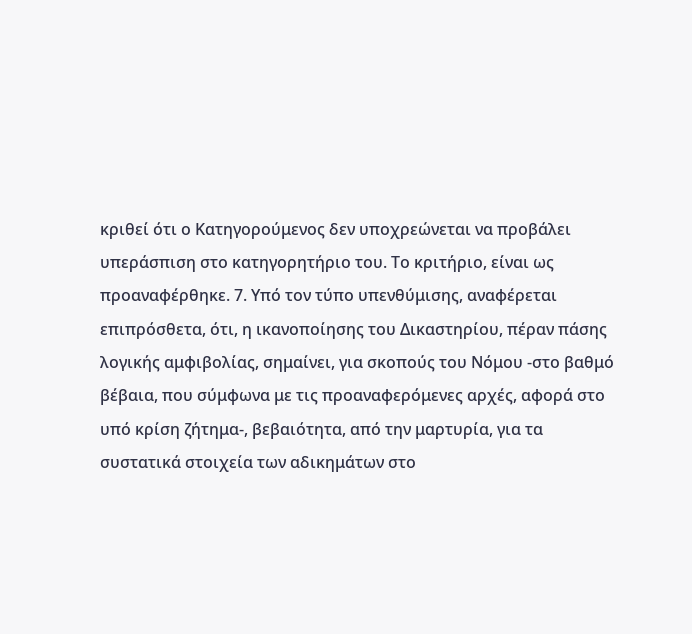κριθεί ότι ο Κατηγορούμενος δεν υποχρεώνεται να προβάλει υπεράσπιση στο κατηγορητήριο του. Το κριτήριο, είναι ως προαναφέρθηκε. 7. Υπό τον τύπο υπενθύμισης, αναφέρεται επιπρόσθετα, ότι, η ικανοποίησης του Δικαστηρίου, πέραν πάσης λογικής αμφιβολίας, σημαίνει, για σκοπούς του Νόμου -στο βαθμό βέβαια, που σύμφωνα με τις προαναφερόμενες αρχές, αφορά στο υπό κρίση ζήτημα-, βεβαιότητα, από την μαρτυρία, για τα συστατικά στοιχεία των αδικημάτων στο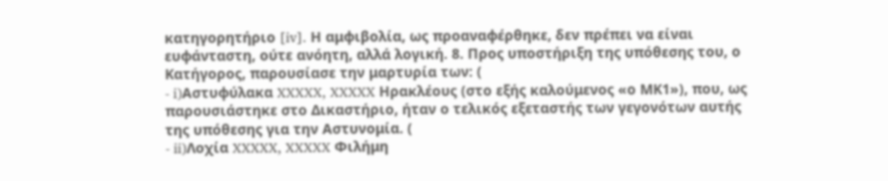κατηγορητήριο [iv]. Η αμφιβολία, ως προαναφέρθηκε, δεν πρέπει να είναι ευφάνταστη, ούτε ανόητη, αλλά λογική. 8. Προς υποστήριξη της υπόθεσης του, ο Κατήγορος, παρουσίασε την μαρτυρία των: (
- i)Αστυφύλακα XXXXX, XXXXX Ηρακλέους (στο εξής καλούμενος «ο ΜΚ1»), που, ως παρουσιάστηκε στο Δικαστήριο, ήταν ο τελικός εξεταστής των γεγονότων αυτής της υπόθεσης για την Αστυνομία. (
- ii)Λοχία XXXXX, XXXXX Φιλήμη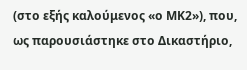(στο εξής καλούμενος «ο ΜΚ2»), που, ως παρουσιάστηκε στο Δικαστήριο,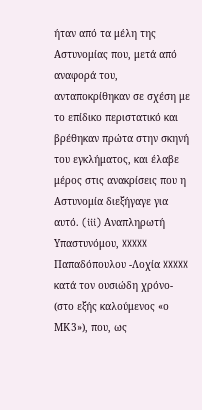ήταν από τα μέλη της Αστυνομίας που, μετά από αναφορά του, ανταποκρίθηκαν σε σχέση με το επίδικο περιστατικό και βρέθηκαν πρώτα στην σκηνή του εγκλήματος, και έλαβε μέρος στις ανακρίσεις που η Αστυνομία διεξήγαγε για αυτό. (iii) Αναπληρωτή Υπαστυνόμου, XXXXX Παπαδόπουλου -Λοχία XXXXX κατά τον ουσιώδη χρόνο- (στο εξής καλούμενος «ο ΜΚ3»), που, ως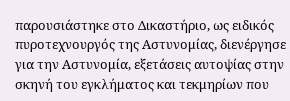παρουσιάστηκε στο Δικαστήριο, ως ειδικός πυροτεχνουργός της Αστυνομίας, διενέργησε για την Αστυνομία, εξετάσεις αυτοψίας στην σκηνή του εγκλήματος και τεκμηρίων που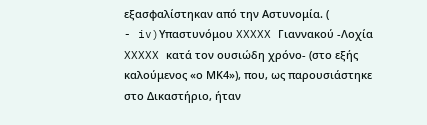εξασφαλίστηκαν από την Αστυνομία. (
- iv)Υπαστυνόμου XXXXX Γιαννακού -Λοχία XXXXX κατά τον ουσιώδη χρόνο- (στο εξής καλούμενος «ο ΜΚ4»), που, ως παρουσιάστηκε στο Δικαστήριο, ήταν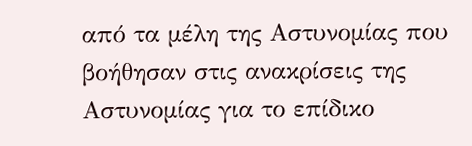από τα μέλη της Αστυνομίας που βοήθησαν στις ανακρίσεις της Αστυνομίας για το επίδικο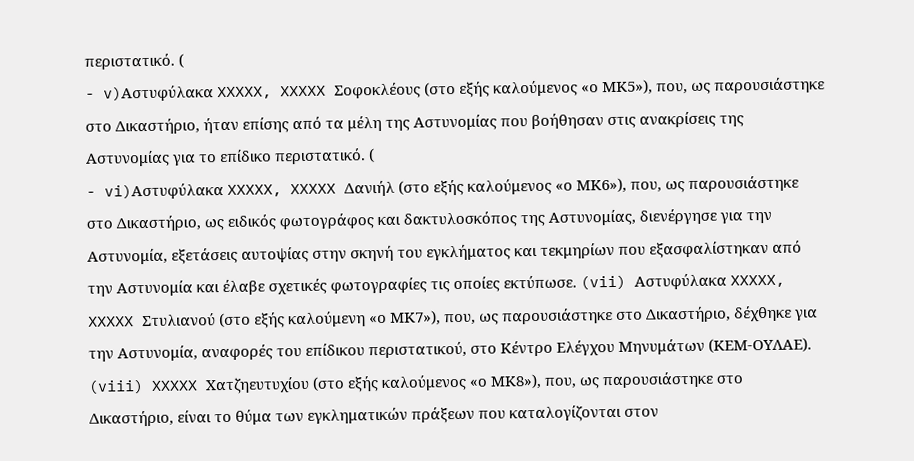περιστατικό. (
- v)Αστυφύλακα XXXXX, XXXXX Σοφοκλέους (στο εξής καλούμενος «ο ΜΚ5»), που, ως παρουσιάστηκε στο Δικαστήριο, ήταν επίσης από τα μέλη της Αστυνομίας που βοήθησαν στις ανακρίσεις της Αστυνομίας για το επίδικο περιστατικό. (
- vi)Αστυφύλακα XXXXX, XXXXX Δανιήλ (στο εξής καλούμενος «ο ΜΚ6»), που, ως παρουσιάστηκε στο Δικαστήριο, ως ειδικός φωτογράφος και δακτυλοσκόπος της Αστυνομίας, διενέργησε για την Αστυνομία, εξετάσεις αυτοψίας στην σκηνή του εγκλήματος και τεκμηρίων που εξασφαλίστηκαν από την Αστυνομία και έλαβε σχετικές φωτογραφίες τις οποίες εκτύπωσε. (vii) Αστυφύλακα XXXXX, XXXXX Στυλιανού (στο εξής καλούμενη «ο ΜΚ7»), που, ως παρουσιάστηκε στο Δικαστήριο, δέχθηκε για την Αστυνομία, αναφορές του επίδικου περιστατικού, στο Κέντρο Ελέγχου Μηνυμάτων (ΚΕΜ-ΟΥΛΑΕ). (viii) XXXXX Χατζηευτυχίου (στο εξής καλούμενος «ο ΜΚ8»), που, ως παρουσιάστηκε στο Δικαστήριο, είναι το θύμα των εγκληματικών πράξεων που καταλογίζονται στον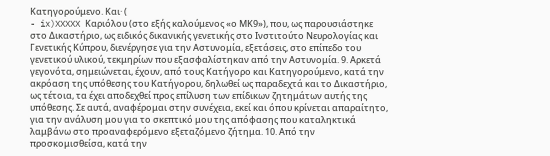Κατηγορούμενο. Και· (
- ix)XXXXX Καριόλου (στο εξής καλούμενος «ο ΜΚ9»), που, ως παρουσιάστηκε στο Δικαστήριο, ως ειδικός δικανικής γενετικής στο Ινστιτούτο Νευρολογίας και Γενετικής Κύπρου, διενέργησε για την Αστυνομία, εξετάσεις, στο επίπεδο του γενετικού υλικού, τεκμηρίων που εξασφαλίστηκαν από την Αστυνομία. 9. Αρκετά γεγονότα, σημειώνεται, έχουν, από τους Κατήγορο και Κατηγορούμενο, κατά την ακρόαση της υπόθεσης του Κατήγορου, δηλωθεί ως παραδεχτά και το Δικαστήριο, ως τέτοια, τα έχει αποδεχθεί προς επίλυση των επίδικων ζητημάτων αυτής της υπόθεσης. Σε αυτά, αναφέρομαι στην συνέχεια, εκεί και όπου κρίνεται απαραίτητο, για την ανάλυση μου για το σκεπτικό μου της απόφασης που καταληκτικά λαμβάνω στο προαναφερόμενο εξεταζόμενο ζήτημα. 10. Από την προσκομισθείσα, κατά την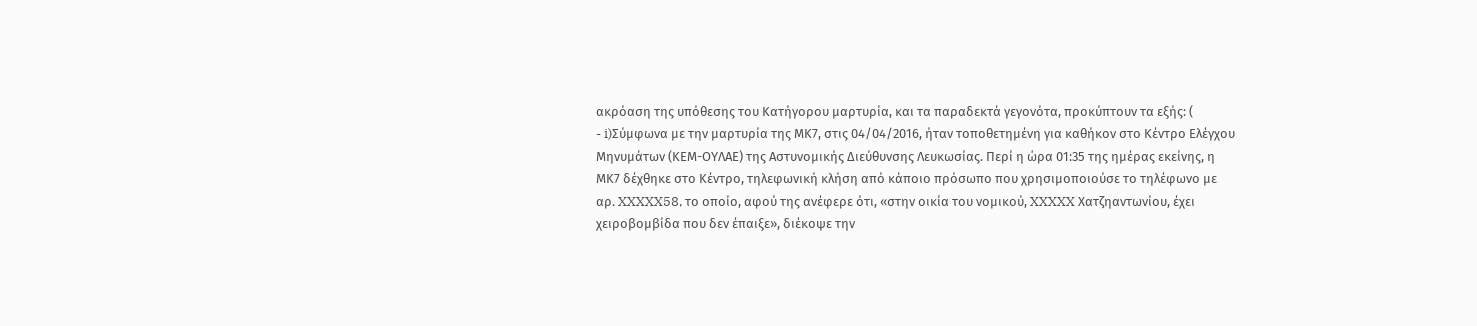ακρόαση της υπόθεσης του Κατήγορου μαρτυρία, και τα παραδεκτά γεγονότα, προκύπτουν τα εξής: (
- i)Σύμφωνα με την μαρτυρία της ΜΚ7, στις 04/04/2016, ήταν τοποθετημένη για καθήκον στο Κέντρο Ελέγχου Μηνυμάτων (ΚΕΜ-ΟΥΛΑΕ) της Αστυνομικής Διεύθυνσης Λευκωσίας. Περί η ώρα 01:35 της ημέρας εκείνης, η ΜΚ7 δέχθηκε στο Κέντρο, τηλεφωνική κλήση από κάποιο πρόσωπο που χρησιμοποιούσε το τηλέφωνο με αρ. XXXXX58, το οποίο, αφού της ανέφερε ότι, «στην οικία του νομικού, XXXXX Χατζηαντωνίου, έχει χειροβομβίδα που δεν έπαιξε», διέκοψε την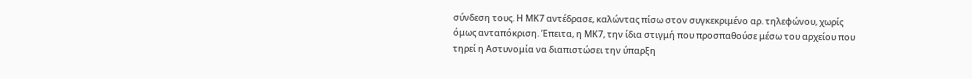σύνδεση τους. Η ΜΚ7 αντέδρασε, καλώντας πίσω στον συγκεκριμένο αρ. τηλεφώνου, χωρίς όμως ανταπόκριση. Έπειτα, η ΜΚ7, την ίδια στιγμή που προσπαθούσε μέσω του αρχείου που τηρεί η Αστυνομία να διαπιστώσει την ύπαρξη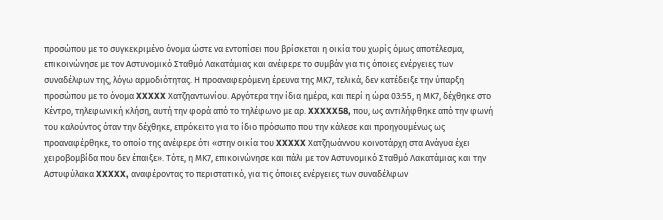προσώπου με το συγκεκριμένο όνομα ώστε να εντοπίσει που βρίσκεται η οικία του χωρίς όμως αποτέλεσμα, επικοινώνησε με τον Αστυνομικό Σταθμό Λακατάμιας και ανέφερε το συμβάν για τις όποιες ενέργειες των συναδέλφων της, λόγω αρμοδιότητας. Η προαναφερόμενη έρευνα της ΜΚ7, τελικά, δεν κατέδειξε την ύπαρξη προσώπου με το όνομα XXXXX Χατζηαντωνίου. Αργότερα την ίδια ημέρα, και περί η ώρα 03:55, η ΜΚ7, δέχθηκε στο Κέντρο, τηλεφωνική κλήση, αυτή την φορά από το τηλέφωνο με αρ. XXXXX58, που, ως αντιλήφθηκε από την φωνή του καλούντος όταν την δέχθηκε, επρόκειτο για το ίδιο πρόσωπο που την κάλεσε και προηγουμένως ως προαναφέρθηκε, το οποίο της ανέφερε ότι «στην οικία του XXXXX Χατζηωάννου κοινοτάρχη στα Ανάγυα έχει χειροβομβίδα που δεν έπαιξε». Τότε, η ΜΚ7, επικοινώνησε και πάλι με τον Αστυνομικό Σταθμό Λακατάμιας και την Αστυφύλακα XXXXX, αναφέροντας το περιστατικό, για τις όποιες ενέργειες των συναδέλφων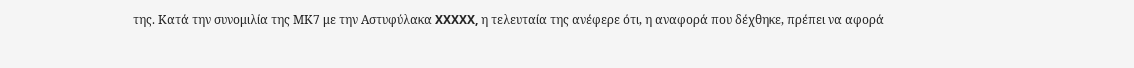της. Κατά την συνομιλία της ΜΚ7 με την Αστυφύλακα XXXXX, η τελευταία της ανέφερε ότι, η αναφορά που δέχθηκε, πρέπει να αφορά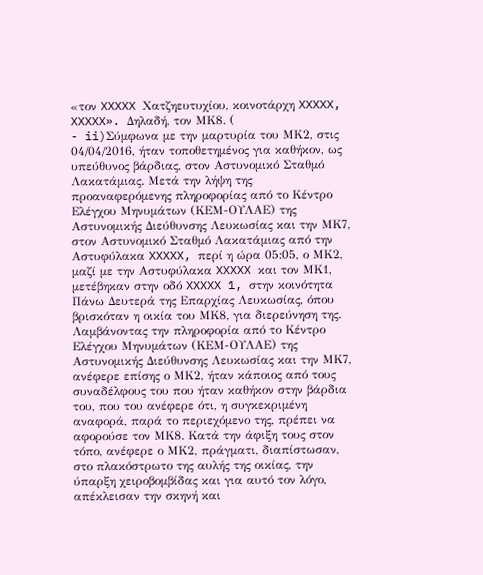«τον XXXXX Χατζηευτυχίου, κοινοτάρχη XXXXX, XXXXX». Δηλαδή, τον ΜΚ8. (
- ii)Σύμφωνα με την μαρτυρία του ΜΚ2, στις 04/04/2016, ήταν τοποθετημένος για καθήκον, ως υπεύθυνος βάρδιας, στον Αστυνομικό Σταθμό Λακατάμιας. Μετά την λήψη της προαναφερόμενης πληροφορίας από το Κέντρο Ελέγχου Μηνυμάτων (ΚΕΜ-ΟΥΛΑΕ) της Αστυνομικής Διεύθυνσης Λευκωσίας και την ΜΚ7, στον Αστυνομικό Σταθμό Λακατάμιας από την Αστυφύλακα XXXXX, περί η ώρα 05:05, ο ΜΚ2, μαζί με την Αστυφύλακα XXXXX και τον ΜΚ1, μετέβηκαν στην οδό XXXXX 1, στην κοινότητα Πάνω Δευτερά της Επαρχίας Λευκωσίας, όπου βρισκόταν η οικία του ΜΚ8, για διερεύνηση της. Λαμβάνοντας την πληροφορία από το Κέντρο Ελέγχου Μηνυμάτων (ΚΕΜ-ΟΥΛΑΕ) της Αστυνομικής Διεύθυνσης Λευκωσίας και την ΜΚ7, ανέφερε επίσης ο ΜΚ2, ήταν κάποιος από τους συναδέλφους του που ήταν καθήκον στην βάρδια του, που του ανέφερε ότι, η συγκεκριμένη αναφορά, παρά το περιεχόμενο της, πρέπει να αφορούσε τον ΜΚ8. Κατά την άφιξη τους στον τόπο, ανέφερε ο ΜΚ2, πράγματι, διαπίστωσαν, στο πλακόστρωτο της αυλής της οικίας, την ύπαρξη χειροβομβίδας και για αυτό τον λόγο, απέκλεισαν την σκηνή και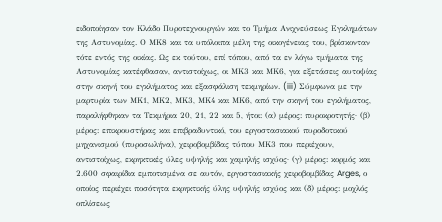ειδοποίησαν τον Κλάδο Πυροτεχνουργών και το Τμήμα Ανιχνεύσεως Εγκλημάτων της Αστυνομίας. Ο ΜΚ8 και τα υπόλοιπα μέλη της οικογένειας του, βρίσκονταν τότε εντός της οικίας. Ως εκ τούτου, επί τόπου, από τα εν λόγω τμήματα της Αστυνομίας κατέφθασαν, αντιστοίχως, οι ΜΚ3 και ΜΚ6, για εξετάσεις αυτοψίας στην σκηνή του εγκλήματος και εξασφάλιση τεκμηρίων. (iii) Σύμφωνα με την μαρτυρία των ΜΚ1, ΜΚ2, ΜΚ3, ΜΚ4 και ΜΚ6, από την σκηνή του εγκλήματος, παραλήφθηκαν τα Τεκμήρια 20, 21, 22 και 5, ήτοι: (α) μέρος: πυροκροτητής· (β) μέρος: επικρουστήρας και επιβραδυντικό, του εργοστασιακού πυροδοτικού μηχανισμού (πυροσωλήνα), χειροβομβίδας τύπου ΜΚ3 που περιέχουν, αντιστοίχως, εκρηκτικές ύλες υψηλής και χαμηλής ισχύος· (γ) μέρος: κορμός και 2.600 σφαιρίδια εμποτισμένα σε αυτόν, εργοστασιακής χειροβομβίδας Arges, ο οποίος περιέχει ποσότητα εκρηκτικής ύλης υψηλής ισχύος και (δ) μέρος: μοχλός οπλίσεως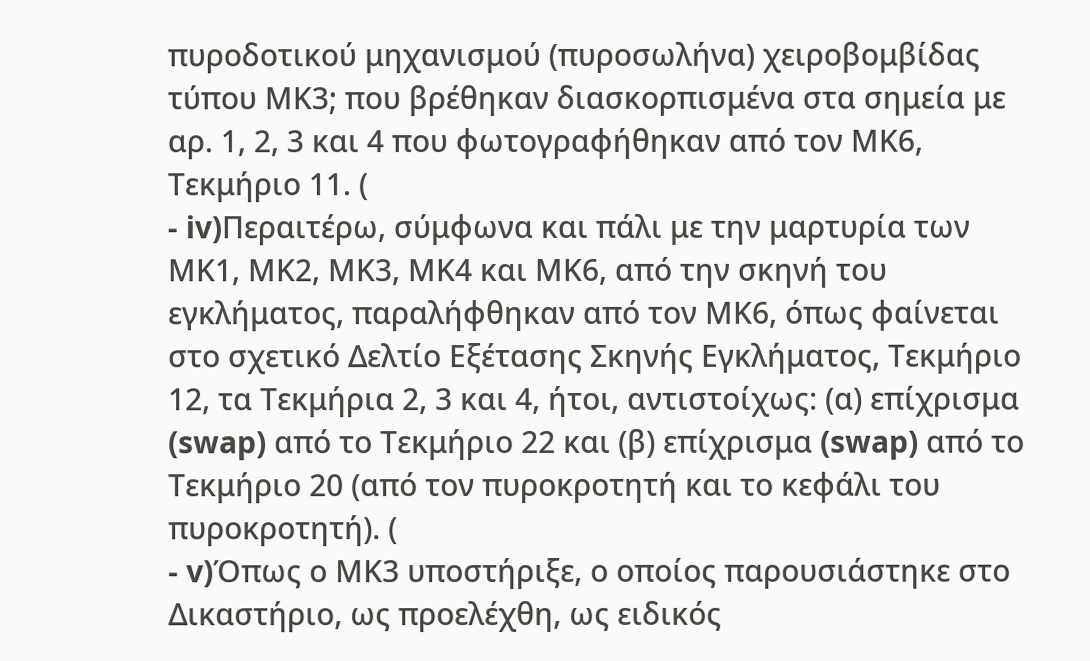πυροδοτικού μηχανισμού (πυροσωλήνα) χειροβομβίδας τύπου ΜΚ3; που βρέθηκαν διασκορπισμένα στα σημεία με αρ. 1, 2, 3 και 4 που φωτογραφήθηκαν από τον ΜΚ6, Τεκμήριο 11. (
- iv)Περαιτέρω, σύμφωνα και πάλι με την μαρτυρία των ΜΚ1, ΜΚ2, ΜΚ3, ΜΚ4 και ΜΚ6, από την σκηνή του εγκλήματος, παραλήφθηκαν από τον ΜΚ6, όπως φαίνεται στο σχετικό Δελτίο Εξέτασης Σκηνής Εγκλήματος, Τεκμήριο 12, τα Τεκμήρια 2, 3 και 4, ήτοι, αντιστοίχως: (α) επίχρισμα (swap) από το Τεκμήριο 22 και (β) επίχρισμα (swap) από το Τεκμήριο 20 (από τον πυροκροτητή και το κεφάλι του πυροκροτητή). (
- v)Όπως ο ΜΚ3 υποστήριξε, ο οποίος παρουσιάστηκε στο Δικαστήριο, ως προελέχθη, ως ειδικός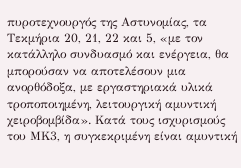πυροτεχνουργός της Αστυνομίας, τα Τεκμήρια 20, 21, 22 και 5, «με τον κατάλληλο συνδυασμό και ενέργεια, θα μπορούσαν να αποτελέσουν μια ανορθόδοξα, με εργαστηριακά υλικά τροποποιημένη, λειτουργική αμυντική χειροβομβίδα». Κατά τους ισχυρισμούς του ΜΚ3, η συγκεκριμένη είναι αμυντική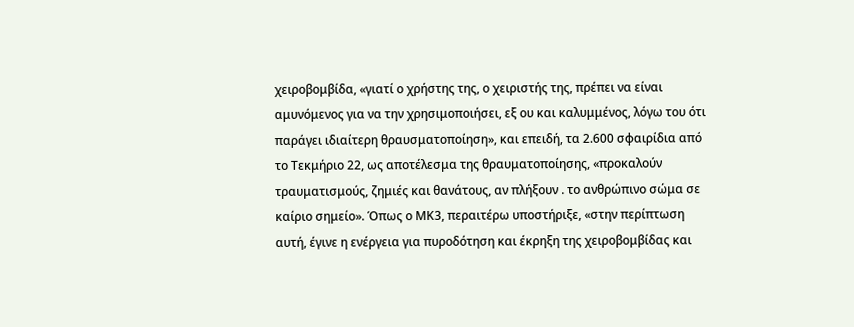χειροβομβίδα, «γιατί ο χρήστης της, ο χειριστής της, πρέπει να είναι αμυνόμενος για να την χρησιμοποιήσει, εξ ου και καλυμμένος, λόγω του ότι παράγει ιδιαίτερη θραυσματοποίηση», και επειδή, τα 2.600 σφαιρίδια από το Τεκμήριο 22, ως αποτέλεσμα της θραυματοποίησης, «προκαλούν τραυματισμούς, ζημιές και θανάτους, αν πλήξουν . το ανθρώπινο σώμα σε καίριο σημείο». Όπως ο ΜΚ3, περαιτέρω υποστήριξε, «στην περίπτωση αυτή, έγινε η ενέργεια για πυροδότηση και έκρηξη της χειροβομβίδας και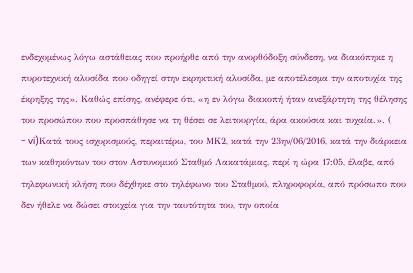ενδεχομένως λόγω αστάθειας που προήρθε από την ανορθόδοξη σύνδεση, να διακόπηκε η πυροτεχνική αλυσίδα που οδηγεί στην εκρηκτική αλυσίδα, με αποτέλεσμα την αποτυχία της έκρηξης της». Καθώς επίσης, ανέφερε ότι, «η εν λόγω διακοπή ήταν ανεξάρτητη της θέλησης του προσώπου που προσπάθησε να τη θέσει σε λειτουργία, άρα ακούσια και τυχαία.». (
- vi)Κατά τους ισχυρισμούς, περαιτέρω, του ΜΚ2, κατά την 23ην/06/2016, κατά την διάρκεια των καθηκόντων του στον Αστυνομικό Σταθμό Λακατάμιας, περί η ώρα 17:05, έλαβε, από τηλεφωνική κλήση που δέχθηκε στο τηλέφωνο του Σταθμού, πληροφορία, από πρόσωπο που δεν ήθελε να δώσει στοιχεία για την ταυτότητα του, την οποία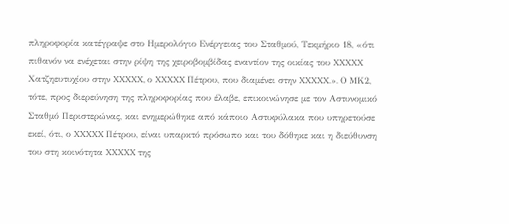πληροφορία κατέγραψε στο Ημερολόγιο Ενέργειας του Σταθμού, Τεκμήριο 18, «ότι πιθανόν να ενέχεται στην ρίψη της χειροβομβίδας εναντίον της οικίας του XXXXX Χατζηευτυχίου στην XXXXX, ο XXXXX Πέτρου, που διαμένει στην XXXXX.». Ο ΜΚ2, τότε, προς διερεύνηση της πληροφορίας που έλαβε, επικοινώνησε με τον Αστυνομικό Σταθμό Περιστερώνας, και ενημερώθηκε από κάποιο Αστυφύλακα που υπηρετούσε εκεί, ότι, ο XXXXX Πέτρου, είναι υπαρκτό πρόσωπο και του δόθηκε και η διεύθυνση του στη κοινότητα XXXXX της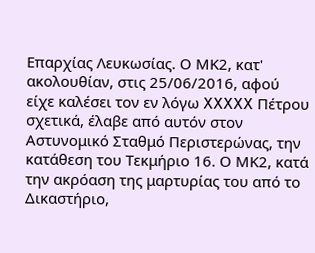Επαρχίας Λευκωσίας. Ο ΜΚ2, κατ' ακολουθίαν, στις 25/06/2016, αφού είχε καλέσει τον εν λόγω XXXXX Πέτρου σχετικά, έλαβε από αυτόν στον Αστυνομικό Σταθμό Περιστερώνας, την κατάθεση του Τεκμήριο 16. Ο ΜΚ2, κατά την ακρόαση της μαρτυρίας του από το Δικαστήριο,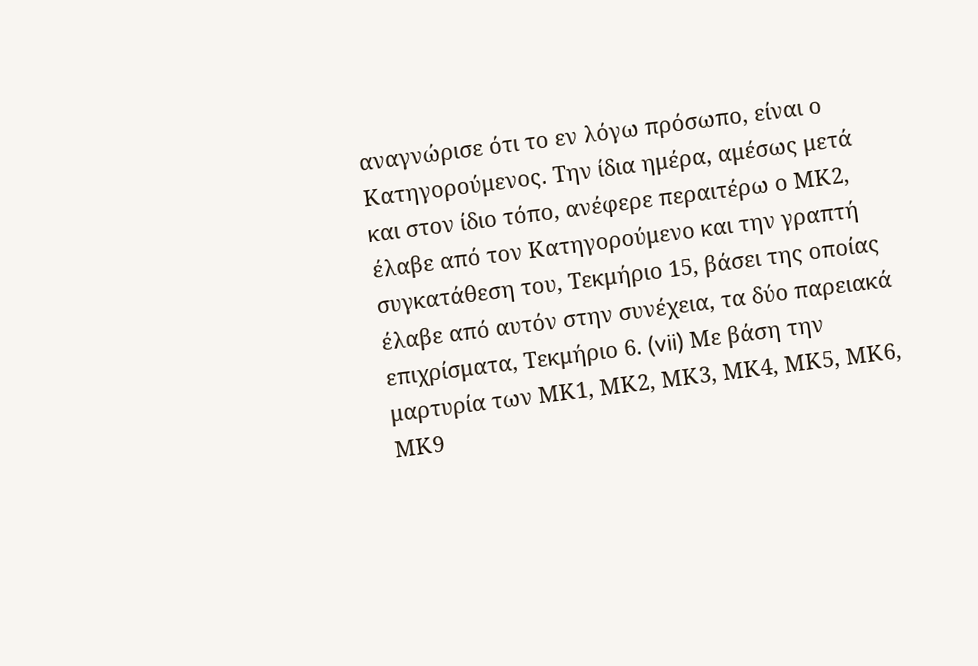αναγνώρισε ότι το εν λόγω πρόσωπο, είναι ο Κατηγορούμενος. Την ίδια ημέρα, αμέσως μετά και στον ίδιο τόπο, ανέφερε περαιτέρω ο ΜΚ2, έλαβε από τον Κατηγορούμενο και την γραπτή συγκατάθεση του, Τεκμήριο 15, βάσει της οποίας έλαβε από αυτόν στην συνέχεια, τα δύο παρειακά επιχρίσματα, Τεκμήριο 6. (vii) Με βάση την μαρτυρία των ΜΚ1, ΜΚ2, ΜΚ3, ΜΚ4, ΜΚ5, ΜΚ6, ΜΚ9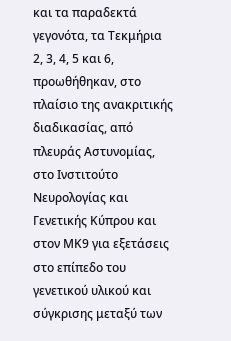και τα παραδεκτά γεγονότα, τα Τεκμήρια 2, 3, 4, 5 και 6, προωθήθηκαν, στο πλαίσιο της ανακριτικής διαδικασίας, από πλευράς Αστυνομίας, στο Ινστιτούτο Νευρολογίας και Γενετικής Κύπρου και στον ΜΚ9 για εξετάσεις στο επίπεδο του γενετικού υλικού και σύγκρισης μεταξύ των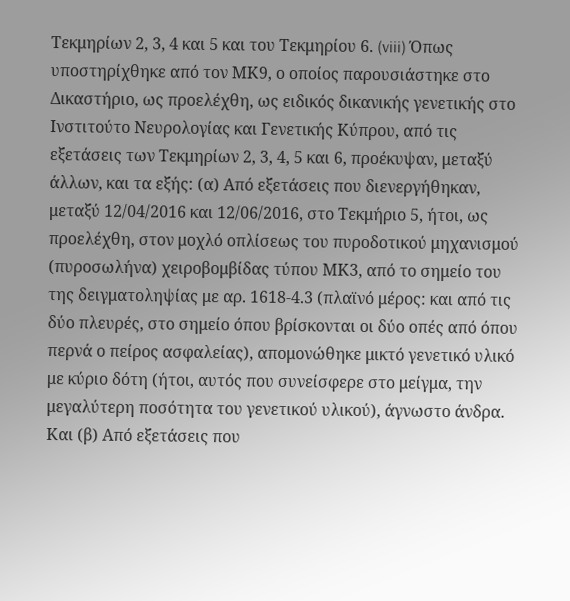Τεκμηρίων 2, 3, 4 και 5 και του Τεκμηρίου 6. (viii) Όπως υποστηρίχθηκε από τον ΜΚ9, ο οποίος παρουσιάστηκε στο Δικαστήριο, ως προελέχθη, ως ειδικός δικανικής γενετικής στο Ινστιτούτο Νευρολογίας και Γενετικής Κύπρου, από τις εξετάσεις των Τεκμηρίων 2, 3, 4, 5 και 6, προέκυψαν, μεταξύ άλλων, και τα εξής: (α) Από εξετάσεις που διενεργήθηκαν, μεταξύ 12/04/2016 και 12/06/2016, στο Τεκμήριο 5, ήτοι, ως προελέχθη, στον μοχλό οπλίσεως του πυροδοτικού μηχανισμού (πυροσωλήνα) χειροβομβίδας τύπου ΜΚ3, από το σημείο του της δειγματοληψίας με αρ. 1618-4.3 (πλαϊνό μέρος: και από τις δύο πλευρές, στο σημείο όπου βρίσκονται οι δύο οπές από όπου περνά ο πείρος ασφαλείας), απομονώθηκε μικτό γενετικό υλικό με κύριο δότη (ήτοι, αυτός που συνείσφερε στο μείγμα, την μεγαλύτερη ποσότητα του γενετικού υλικού), άγνωστο άνδρα. Και (β) Από εξετάσεις που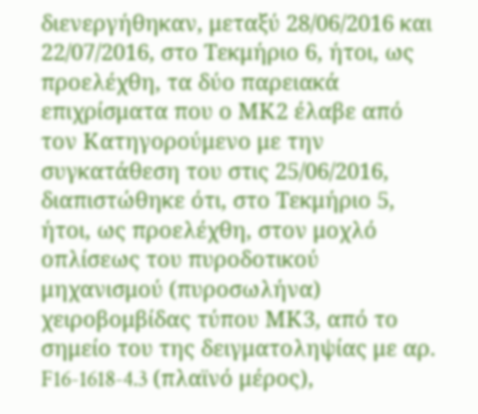διενεργήθηκαν, μεταξύ 28/06/2016 και 22/07/2016, στο Τεκμήριο 6, ήτοι, ως προελέχθη, τα δύο παρειακά επιχρίσματα που ο ΜΚ2 έλαβε από τον Κατηγορούμενο με την συγκατάθεση του στις 25/06/2016, διαπιστώθηκε ότι, στο Τεκμήριο 5, ήτοι, ως προελέχθη, στον μοχλό οπλίσεως του πυροδοτικού μηχανισμού (πυροσωλήνα) χειροβομβίδας τύπου ΜΚ3, από το σημείο του της δειγματοληψίας με αρ. F16-1618-4.3 (πλαϊνό μέρος),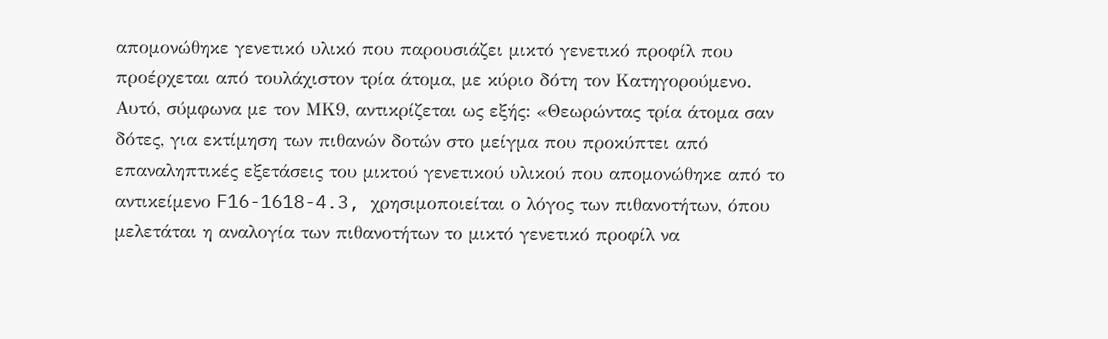απομονώθηκε γενετικό υλικό που παρουσιάζει μικτό γενετικό προφίλ που προέρχεται από τουλάχιστον τρία άτομα, με κύριο δότη τον Κατηγορούμενο. Αυτό, σύμφωνα με τον ΜΚ9, αντικρίζεται ως εξής: «Θεωρώντας τρία άτομα σαν δότες, για εκτίμηση των πιθανών δοτών στο μείγμα που προκύπτει από επαναληπτικές εξετάσεις του μικτού γενετικού υλικού που απομονώθηκε από το αντικείμενο F16-1618-4.3, χρησιμοποιείται ο λόγος των πιθανοτήτων, όπου μελετάται η αναλογία των πιθανοτήτων το μικτό γενετικό προφίλ να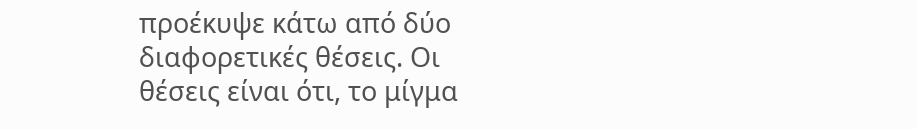προέκυψε κάτω από δύο διαφορετικές θέσεις. Οι θέσεις είναι ότι, το μίγμα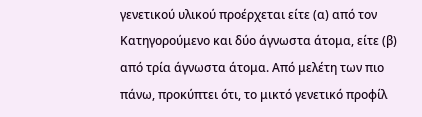γενετικού υλικού προέρχεται είτε (α) από τον Κατηγορούμενο και δύο άγνωστα άτομα, είτε (β) από τρία άγνωστα άτομα. Από μελέτη των πιο πάνω, προκύπτει ότι, το μικτό γενετικό προφίλ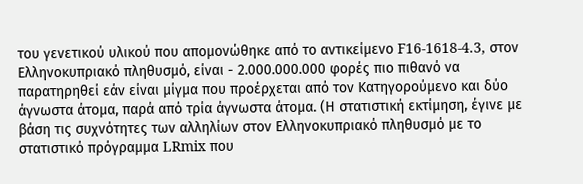του γενετικού υλικού που απομονώθηκε από το αντικείμενο F16-1618-4.3, στον Ελληνοκυπριακό πληθυσμό, είναι - 2.000.000.000 φορές πιο πιθανό να παρατηρηθεί εάν είναι μίγμα που προέρχεται από τον Κατηγορούμενο και δύο άγνωστα άτομα, παρά από τρία άγνωστα άτομα. (Η στατιστική εκτίμηση, έγινε με βάση τις συχνότητες των αλληλίων στον Ελληνοκυπριακό πληθυσμό με το στατιστικό πρόγραμμα LRmix που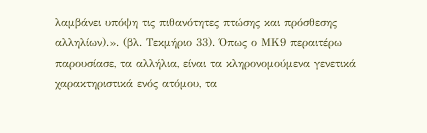λαμβάνει υπόψη τις πιθανότητες πτώσης και πρόσθεσης αλληλίων).». (βλ. Τεκμήριο 33). Όπως ο ΜΚ9 περαιτέρω παρουσίασε, τα αλλήλια, είναι τα κληρονομούμενα γενετικά χαρακτηριστικά ενός ατόμου, τα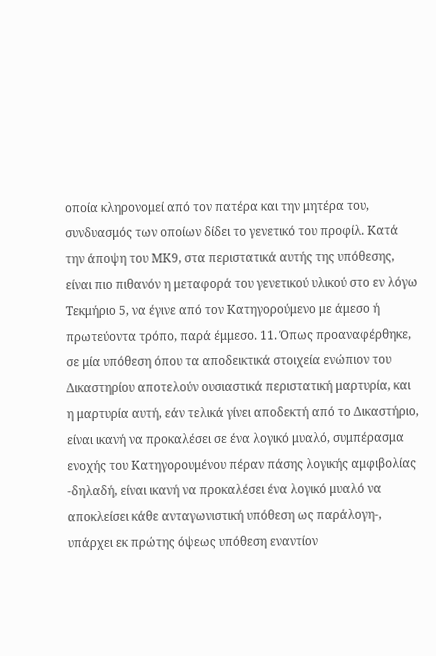οποία κληρονομεί από τον πατέρα και την μητέρα του, συνδυασμός των οποίων δίδει το γενετικό του προφίλ. Κατά την άποψη του ΜΚ9, στα περιστατικά αυτής της υπόθεσης, είναι πιο πιθανόν η μεταφορά του γενετικού υλικού στο εν λόγω Τεκμήριο 5, να έγινε από τον Κατηγορούμενο με άμεσο ή πρωτεύοντα τρόπο, παρά έμμεσο. 11. Όπως προαναφέρθηκε, σε μία υπόθεση όπου τα αποδεικτικά στοιχεία ενώπιον του Δικαστηρίου αποτελούν ουσιαστικά περιστατική μαρτυρία, και η μαρτυρία αυτή, εάν τελικά γίνει αποδεκτή από το Δικαστήριο, είναι ικανή να προκαλέσει σε ένα λογικό μυαλό, συμπέρασμα ενοχής του Κατηγορουμένου πέραν πάσης λογικής αμφιβολίας -δηλαδή, είναι ικανή να προκαλέσει ένα λογικό μυαλό να αποκλείσει κάθε ανταγωνιστική υπόθεση ως παράλογη-, υπάρχει εκ πρώτης όψεως υπόθεση εναντίον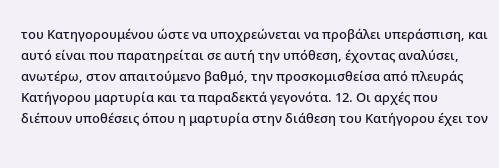του Κατηγορουμένου ώστε να υποχρεώνεται να προβάλει υπεράσπιση, και αυτό είναι που παρατηρείται σε αυτή την υπόθεση, έχοντας αναλύσει, ανωτέρω, στον απαιτούμενο βαθμό, την προσκομισθείσα από πλευράς Κατήγορου μαρτυρία και τα παραδεκτά γεγονότα. 12. Οι αρχές που διέπουν υποθέσεις όπου η μαρτυρία στην διάθεση του Κατήγορου έχει τον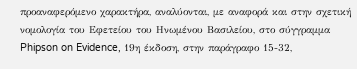προαναφερόμενο χαρακτήρα, αναλύονται, με αναφορά και στην σχετική νομολογία του Εφετείου του Ηνωμένου Βασιλείου, στο σύγγραμμα Phipson on Evidence, 19η έκδοση, στην παράγραφο 15-32,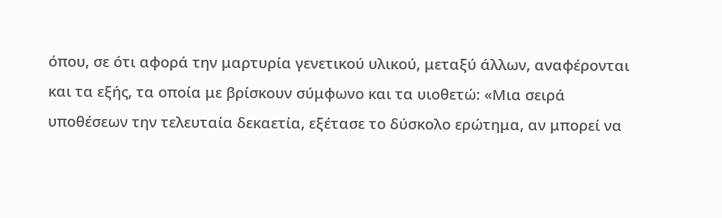όπου, σε ότι αφορά την μαρτυρία γενετικού υλικού, μεταξύ άλλων, αναφέρονται και τα εξής, τα οποία με βρίσκουν σύμφωνο και τα υιοθετώ: «Μια σειρά υποθέσεων την τελευταία δεκαετία, εξέτασε το δύσκολο ερώτημα, αν μπορεί να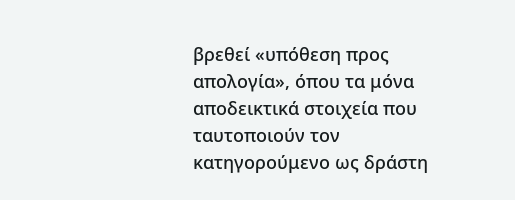βρεθεί «υπόθεση προς απολογία», όπου τα μόνα αποδεικτικά στοιχεία που ταυτοποιούν τον κατηγορούμενο ως δράστη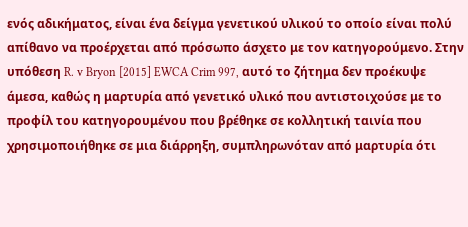ενός αδικήματος, είναι ένα δείγμα γενετικού υλικού το οποίο είναι πολύ απίθανο να προέρχεται από πρόσωπο άσχετο με τον κατηγορούμενο. Στην υπόθεση R. v Bryon [2015] EWCA Crim 997, αυτό το ζήτημα δεν προέκυψε άμεσα, καθώς η μαρτυρία από γενετικό υλικό που αντιστοιχούσε με το προφίλ του κατηγορουμένου που βρέθηκε σε κολλητική ταινία που χρησιμοποιήθηκε σε μια διάρρηξη, συμπληρωνόταν από μαρτυρία ότι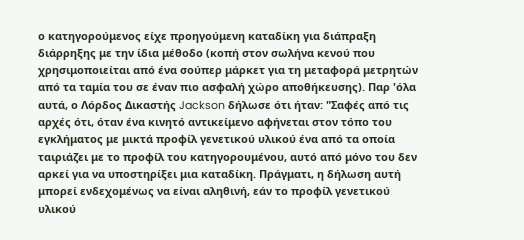ο κατηγορούμενος είχε προηγούμενη καταδίκη για διάπραξη διάρρηξης με την ίδια μέθοδο (κοπή στον σωλήνα κενού που χρησιμοποιείται από ένα σούπερ μάρκετ για τη μεταφορά μετρητών από τα ταμία του σε έναν πιο ασφαλή χώρο αποθήκευσης). Παρ 'όλα αυτά, ο Λόρδος Δικαστής Jackson δήλωσε ότι ήταν: "Σαφές από τις αρχές ότι, όταν ένα κινητό αντικείμενο αφήνεται στον τόπο του εγκλήματος με μικτά προφίλ γενετικού υλικού ένα από τα οποία ταιριάζει με το προφίλ του κατηγορουμένου, αυτό από μόνο του δεν αρκεί για να υποστηρίξει μια καταδίκη. Πράγματι, η δήλωση αυτή μπορεί ενδεχομένως να είναι αληθινή, εάν το προφίλ γενετικού υλικού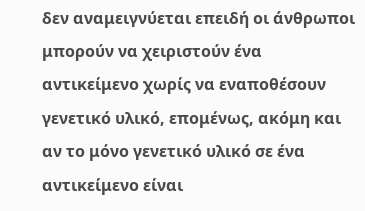δεν αναμειγνύεται επειδή οι άνθρωποι μπορούν να χειριστούν ένα αντικείμενο χωρίς να εναποθέσουν γενετικό υλικό, επομένως, ακόμη και αν το μόνο γενετικό υλικό σε ένα αντικείμενο είναι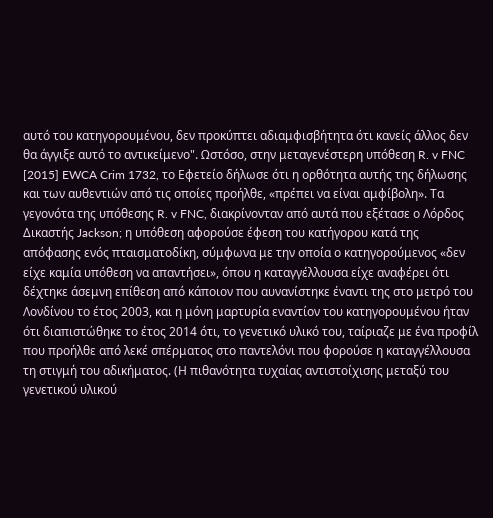αυτό του κατηγορουμένου, δεν προκύπτει αδιαμφισβήτητα ότι κανείς άλλος δεν θα άγγιξε αυτό το αντικείμενο". Ωστόσο, στην μεταγενέστερη υπόθεση R. v FNC [2015] EWCA Crim 1732, το Εφετείο δήλωσε ότι η ορθότητα αυτής της δήλωσης και των αυθεντιών από τις οποίες προήλθε, «πρέπει να είναι αμφίβολη». Τα γεγονότα της υπόθεσης R. v FNC, διακρίνονταν από αυτά που εξέτασε ο Λόρδος Δικαστής Jackson; η υπόθεση αφορούσε έφεση του κατήγορου κατά της απόφασης ενός πταισματοδίκη, σύμφωνα με την οποία ο κατηγορούμενος «δεν είχε καμία υπόθεση να απαντήσει», όπου η καταγγέλλουσα είχε αναφέρει ότι δέχτηκε άσεμνη επίθεση από κάποιον που αυνανίστηκε έναντι της στο μετρό του Λονδίνου το έτος 2003, και η μόνη μαρτυρία εναντίον του κατηγορουμένου ήταν ότι διαπιστώθηκε το έτος 2014 ότι, το γενετικό υλικό του, ταίριαζε με ένα προφίλ που προήλθε από λεκέ σπέρματος στο παντελόνι που φορούσε η καταγγέλλουσα τη στιγμή του αδικήματος. (Η πιθανότητα τυχαίας αντιστοίχισης μεταξύ του γενετικού υλικού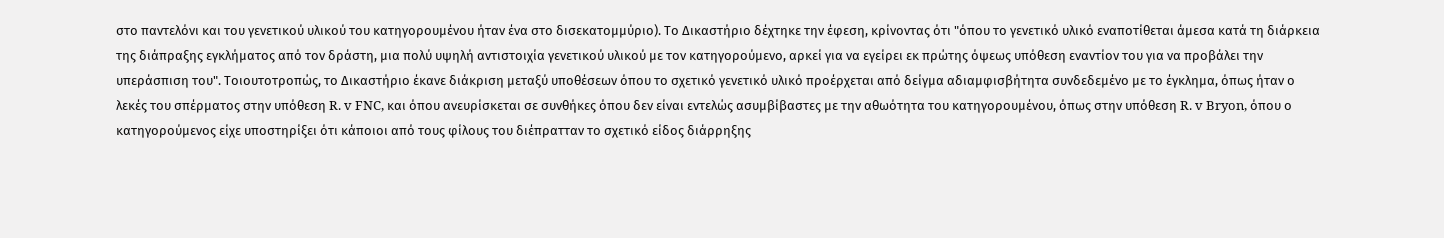στο παντελόνι και του γενετικού υλικού του κατηγορουμένου ήταν ένα στο δισεκατομμύριο). Το Δικαστήριο δέχτηκε την έφεση, κρίνοντας ότι "όπου το γενετικό υλικό εναποτίθεται άμεσα κατά τη διάρκεια της διάπραξης εγκλήματος από τον δράστη, μια πολύ υψηλή αντιστοιχία γενετικού υλικού με τον κατηγορούμενο, αρκεί για να εγείρει εκ πρώτης όψεως υπόθεση εναντίον του για να προβάλει την υπεράσπιση του". Τοιουτοτροπώς, το Δικαστήριο έκανε διάκριση μεταξύ υποθέσεων όπου το σχετικό γενετικό υλικό προέρχεται από δείγμα αδιαμφισβήτητα συνδεδεμένο με το έγκλημα, όπως ήταν ο λεκές του σπέρματος στην υπόθεση R. v FNC, και όπου ανευρίσκεται σε συνθήκες όπου δεν είναι εντελώς ασυμβίβαστες με την αθωότητα του κατηγορουμένου, όπως στην υπόθεση R. v Bryon, όπου ο κατηγορούμενος είχε υποστηρίξει ότι κάποιοι από τους φίλους του διέπρατταν το σχετικό είδος διάρρηξης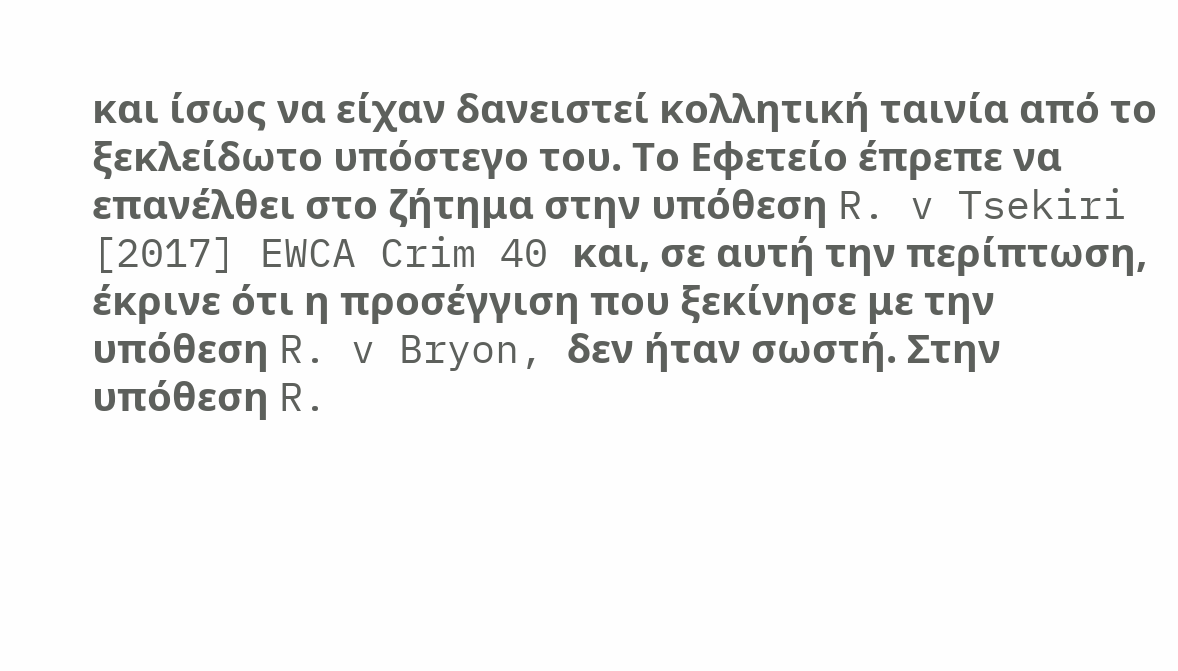και ίσως να είχαν δανειστεί κολλητική ταινία από το ξεκλείδωτο υπόστεγο του. Το Εφετείο έπρεπε να επανέλθει στο ζήτημα στην υπόθεση R. v Tsekiri [2017] EWCA Crim 40 και, σε αυτή την περίπτωση, έκρινε ότι η προσέγγιση που ξεκίνησε με την υπόθεση R. v Bryon, δεν ήταν σωστή. Στην υπόθεση R.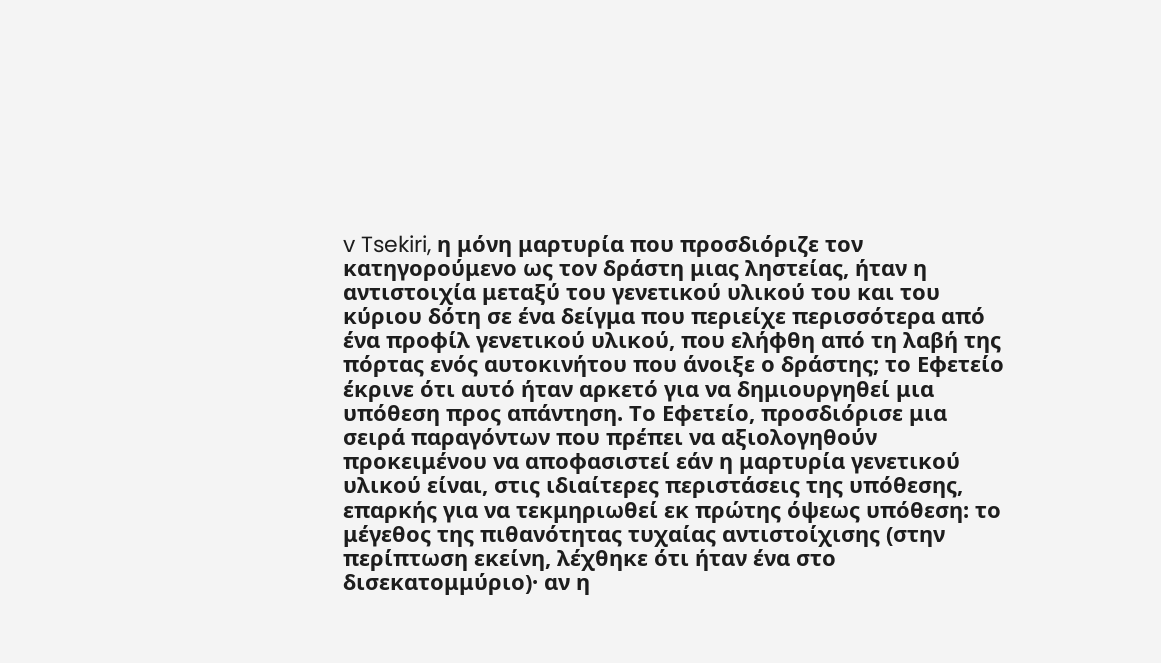v Tsekiri, η μόνη μαρτυρία που προσδιόριζε τον κατηγορούμενο ως τον δράστη μιας ληστείας, ήταν η αντιστοιχία μεταξύ του γενετικού υλικού του και του κύριου δότη σε ένα δείγμα που περιείχε περισσότερα από ένα προφίλ γενετικού υλικού, που ελήφθη από τη λαβή της πόρτας ενός αυτοκινήτου που άνοιξε ο δράστης; το Εφετείο έκρινε ότι αυτό ήταν αρκετό για να δημιουργηθεί μια υπόθεση προς απάντηση. Το Εφετείο, προσδιόρισε μια σειρά παραγόντων που πρέπει να αξιολογηθούν προκειμένου να αποφασιστεί εάν η μαρτυρία γενετικού υλικού είναι, στις ιδιαίτερες περιστάσεις της υπόθεσης, επαρκής για να τεκμηριωθεί εκ πρώτης όψεως υπόθεση: το μέγεθος της πιθανότητας τυχαίας αντιστοίχισης (στην περίπτωση εκείνη, λέχθηκε ότι ήταν ένα στο δισεκατομμύριο)· αν η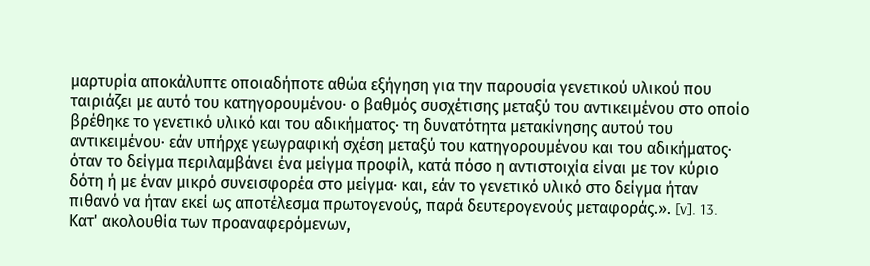μαρτυρία αποκάλυπτε οποιαδήποτε αθώα εξήγηση για την παρουσία γενετικού υλικού που ταιριάζει με αυτό του κατηγορουμένου· ο βαθμός συσχέτισης μεταξύ του αντικειμένου στο οποίο βρέθηκε το γενετικό υλικό και του αδικήματος· τη δυνατότητα μετακίνησης αυτού του αντικειμένου· εάν υπήρχε γεωγραφική σχέση μεταξύ του κατηγορουμένου και του αδικήματος· όταν το δείγμα περιλαμβάνει ένα μείγμα προφίλ, κατά πόσο η αντιστοιχία είναι με τον κύριο δότη ή με έναν μικρό συνεισφορέα στο μείγμα· και, εάν το γενετικό υλικό στο δείγμα ήταν πιθανό να ήταν εκεί ως αποτέλεσμα πρωτογενούς, παρά δευτερογενούς μεταφοράς.». [v]. 13. Κατ' ακολουθία των προαναφερόμενων,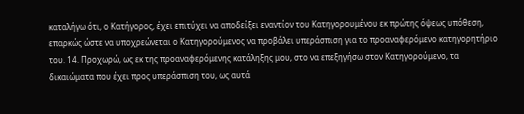καταλήγω ότι, ο Κατήγορος, έχει επιτύχει να αποδείξει εναντίον του Κατηγορουμένου εκ πρώτης όψεως υπόθεση, επαρκώς ώστε να υποχρεώνεται ο Κατηγορούμενος να προβάλει υπεράσπιση για το προαναφερόμενο κατηγορητήριο του. 14. Προχωρώ, ως εκ της προαναφερόμενης κατάληξης μου, στο να επεξηγήσω στον Κατηγορούμενο, τα δικαιώματα που έχει προς υπεράσπιση του, ως αυτά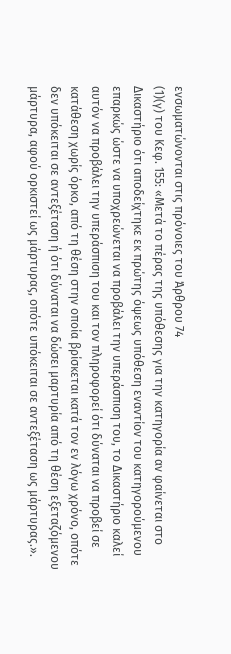ενσωματώνονται στις πρόνοιες του Άρθρου 74
(1)(γ) του Κεφ. 155: «Μετά το πέρας της υπόθεσης για την κατηγορία αν φαίνεται στο Δικαστήριο ότι αποδείχτηκε εκ πρώτης όψεως υπόθεση εναντίον του κατηγορούμενου επαρκώς ώστε να υποχρεώνεται να προβάλει την υπεράσπιση του, το Δικαστήριο καλεί αυτόν να προβάλει την υπεράσπιση του και τον πληροφορεί ότι δύναται να προβεί σε κατάθεση χωρίς όρκο, από τη θέση στην οποία βρίσκεται κατά τον εν λόγω χρόνο, οπότε δεν υπόκειται σε αντεξέταση ή ότι δύναται να δώσει μαρτυρία από τη θέση εξεταζόμενου μάρτυρα, αφού ορκιστεί ως μάρτυρας, οπότε υπόκειται σε αντεξέταση ως μάρτυρας.».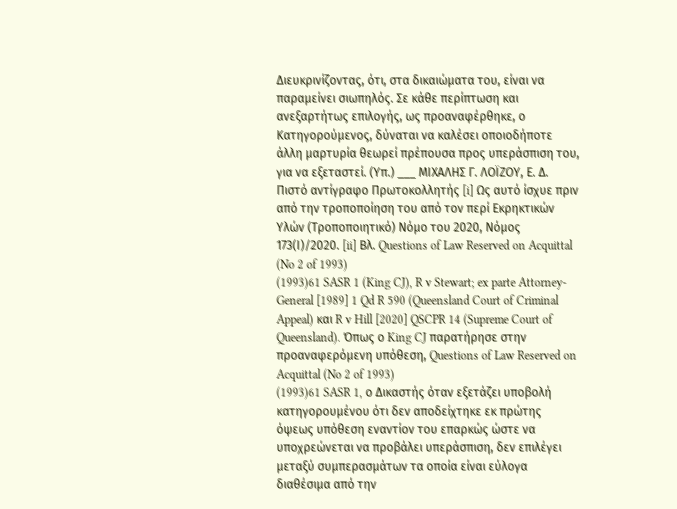Διευκρινίζοντας, ότι, στα δικαιώματα του, είναι να παραμείνει σιωπηλός. Σε κάθε περίπτωση και ανεξαρτήτως επιλογής, ως προαναφέρθηκε, ο Κατηγορούμενος, δύναται να καλέσει οποιοδήποτε άλλη μαρτυρία θεωρεί πρέπουσα προς υπεράσπιση του, για να εξεταστεί. (Υπ.) ___ ΜΙΧΑΛΗΣ Γ. ΛΟΪΖΟΥ, Ε. Δ. Πιστό αντίγραφο Πρωτοκολλητής [i] Ως αυτό ίσχυε πριν από την τροποποίηση του από τον περί Εκρηκτικών Υλών (Τροποποιητικό) Νόμο του 2020, Νόμος 173(Ι)/2020. [ii] Βλ. Questions of Law Reserved on Acquittal (No 2 of 1993)
(1993)61 SASR 1 (King CJ), R v Stewart; ex parte Attorney-General [1989] 1 Qd R 590 (Queensland Court of Criminal Appeal) και R v Hill [2020] QSCPR 14 (Supreme Court of Queensland). Όπως ο King CJ παρατήρησε στην προαναφερόμενη υπόθεση, Questions of Law Reserved on Acquittal (No 2 of 1993)
(1993)61 SASR 1, ο Δικαστής όταν εξετάζει υποβολή κατηγορουμένου ότι δεν αποδείχτηκε εκ πρώτης όψεως υπόθεση εναντίον του επαρκώς ώστε να υποχρεώνεται να προβάλει υπεράσπιση, δεν επιλέγει μεταξύ συμπερασμάτων τα οποία είναι εύλογα διαθέσιμα από την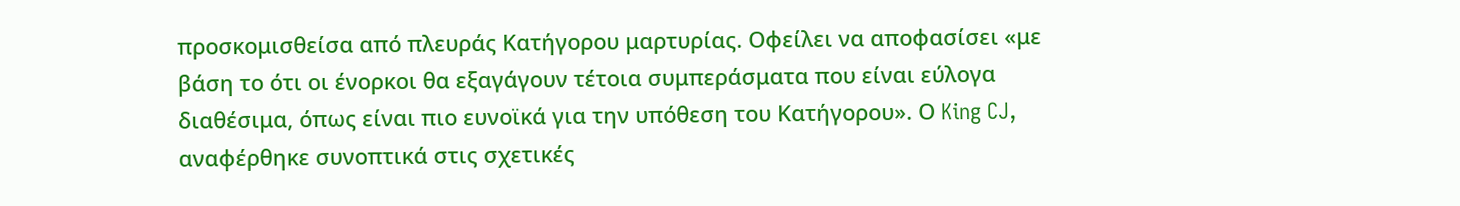προσκομισθείσα από πλευράς Κατήγορου μαρτυρίας. Οφείλει να αποφασίσει «με βάση το ότι οι ένορκοι θα εξαγάγουν τέτοια συμπεράσματα που είναι εύλογα διαθέσιμα, όπως είναι πιο ευνοϊκά για την υπόθεση του Κατήγορου». Ο King CJ, αναφέρθηκε συνοπτικά στις σχετικές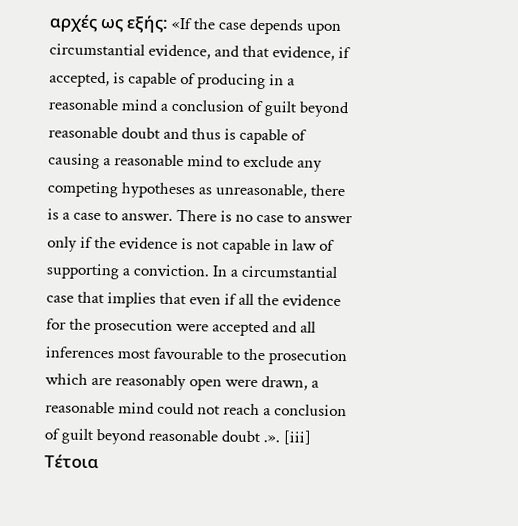αρχές ως εξής: «If the case depends upon circumstantial evidence, and that evidence, if accepted, is capable of producing in a reasonable mind a conclusion of guilt beyond reasonable doubt and thus is capable of causing a reasonable mind to exclude any competing hypotheses as unreasonable, there is a case to answer. There is no case to answer only if the evidence is not capable in law of supporting a conviction. In a circumstantial case that implies that even if all the evidence for the prosecution were accepted and all inferences most favourable to the prosecution which are reasonably open were drawn, a reasonable mind could not reach a conclusion of guilt beyond reasonable doubt .». [iii] Τέτοια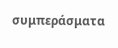συμπεράσματα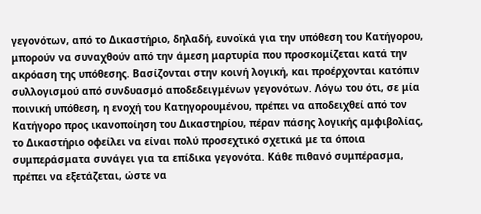γεγονότων, από το Δικαστήριο, δηλαδή, ευνοϊκά για την υπόθεση του Κατήγορου, μπορούν να συναχθούν από την άμεση μαρτυρία που προσκομίζεται κατά την ακρόαση της υπόθεσης. Βασίζονται στην κοινή λογική, και προέρχονται κατόπιν συλλογισμού από συνδυασμό αποδεδειγμένων γεγονότων. Λόγω του ότι, σε μία ποινική υπόθεση, η ενοχή του Κατηγορουμένου, πρέπει να αποδειχθεί από τον Κατήγορο προς ικανοποίηση του Δικαστηρίου, πέραν πάσης λογικής αμφιβολίας, το Δικαστήριο οφείλει να είναι πολύ προσεχτικό σχετικά με τα όποια συμπεράσματα συνάγει για τα επίδικα γεγονότα. Κάθε πιθανό συμπέρασμα, πρέπει να εξετάζεται, ώστε να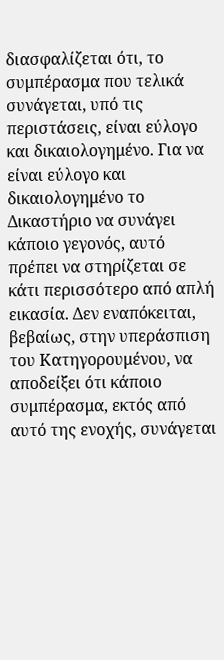διασφαλίζεται ότι, το συμπέρασμα που τελικά συνάγεται, υπό τις περιστάσεις, είναι εύλογο και δικαιολογημένο. Για να είναι εύλογο και δικαιολογημένο το Δικαστήριο να συνάγει κάποιο γεγονός, αυτό πρέπει να στηρίζεται σε κάτι περισσότερο από απλή εικασία. Δεν εναπόκειται, βεβαίως, στην υπεράσπιση του Κατηγορουμένου, να αποδείξει ότι κάποιο συμπέρασμα, εκτός από αυτό της ενοχής, συνάγεται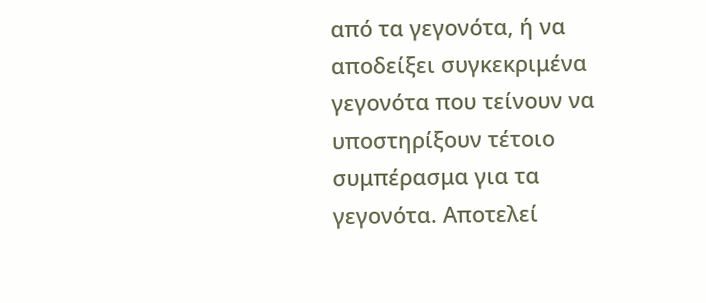από τα γεγονότα, ή να αποδείξει συγκεκριμένα γεγονότα που τείνουν να υποστηρίξουν τέτοιο συμπέρασμα για τα γεγονότα. Αποτελεί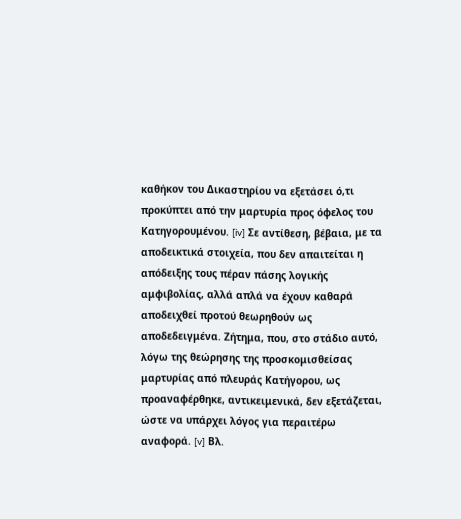καθήκον του Δικαστηρίου να εξετάσει ό,τι προκύπτει από την μαρτυρία προς όφελος του Κατηγορουμένου. [iv] Σε αντίθεση, βέβαια, με τα αποδεικτικά στοιχεία, που δεν απαιτείται η απόδειξης τους πέραν πάσης λογικής αμφιβολίας, αλλά απλά να έχουν καθαρά αποδειχθεί προτού θεωρηθούν ως αποδεδειγμένα. Ζήτημα, που, στο στάδιο αυτό, λόγω της θεώρησης της προσκομισθείσας μαρτυρίας από πλευράς Κατήγορου, ως προαναφέρθηκε, αντικειμενικά, δεν εξετάζεται, ώστε να υπάρχει λόγος για περαιτέρω αναφορά. [v] Βλ.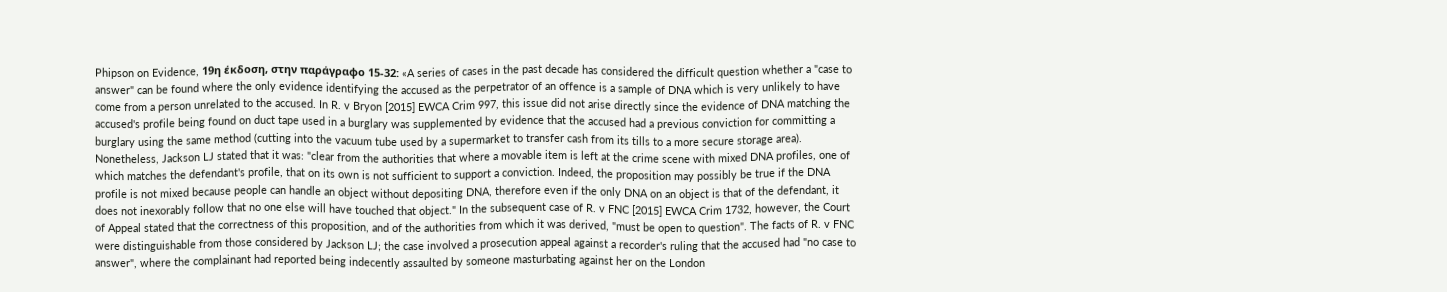Phipson on Evidence, 19η έκδοση, στην παράγραφο 15-32: «A series of cases in the past decade has considered the difficult question whether a "case to answer" can be found where the only evidence identifying the accused as the perpetrator of an offence is a sample of DNA which is very unlikely to have come from a person unrelated to the accused. In R. v Bryon [2015] EWCA Crim 997, this issue did not arise directly since the evidence of DNA matching the accused's profile being found on duct tape used in a burglary was supplemented by evidence that the accused had a previous conviction for committing a burglary using the same method (cutting into the vacuum tube used by a supermarket to transfer cash from its tills to a more secure storage area). Nonetheless, Jackson LJ stated that it was: "clear from the authorities that where a movable item is left at the crime scene with mixed DNA profiles, one of which matches the defendant's profile, that on its own is not sufficient to support a conviction. Indeed, the proposition may possibly be true if the DNA profile is not mixed because people can handle an object without depositing DNA, therefore even if the only DNA on an object is that of the defendant, it does not inexorably follow that no one else will have touched that object." In the subsequent case of R. v FNC [2015] EWCA Crim 1732, however, the Court of Appeal stated that the correctness of this proposition, and of the authorities from which it was derived, "must be open to question". The facts of R. v FNC were distinguishable from those considered by Jackson LJ; the case involved a prosecution appeal against a recorder's ruling that the accused had "no case to answer", where the complainant had reported being indecently assaulted by someone masturbating against her on the London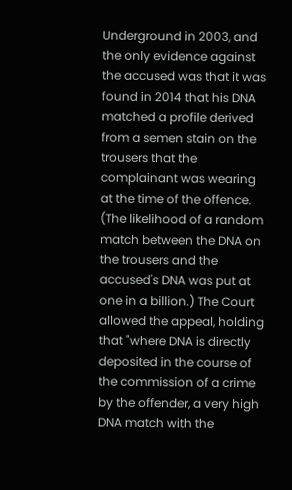Underground in 2003, and the only evidence against the accused was that it was found in 2014 that his DNA matched a profile derived from a semen stain on the trousers that the complainant was wearing at the time of the offence. (The likelihood of a random match between the DNA on the trousers and the accused's DNA was put at one in a billion.) The Court allowed the appeal, holding that "where DNA is directly deposited in the course of the commission of a crime by the offender, a very high DNA match with the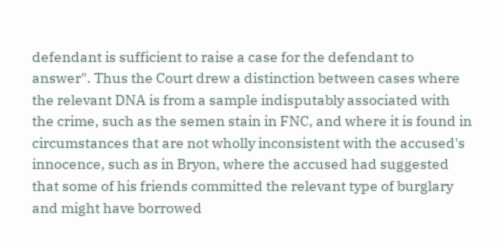defendant is sufficient to raise a case for the defendant to answer". Thus the Court drew a distinction between cases where the relevant DNA is from a sample indisputably associated with the crime, such as the semen stain in FNC, and where it is found in circumstances that are not wholly inconsistent with the accused's innocence, such as in Bryon, where the accused had suggested that some of his friends committed the relevant type of burglary and might have borrowed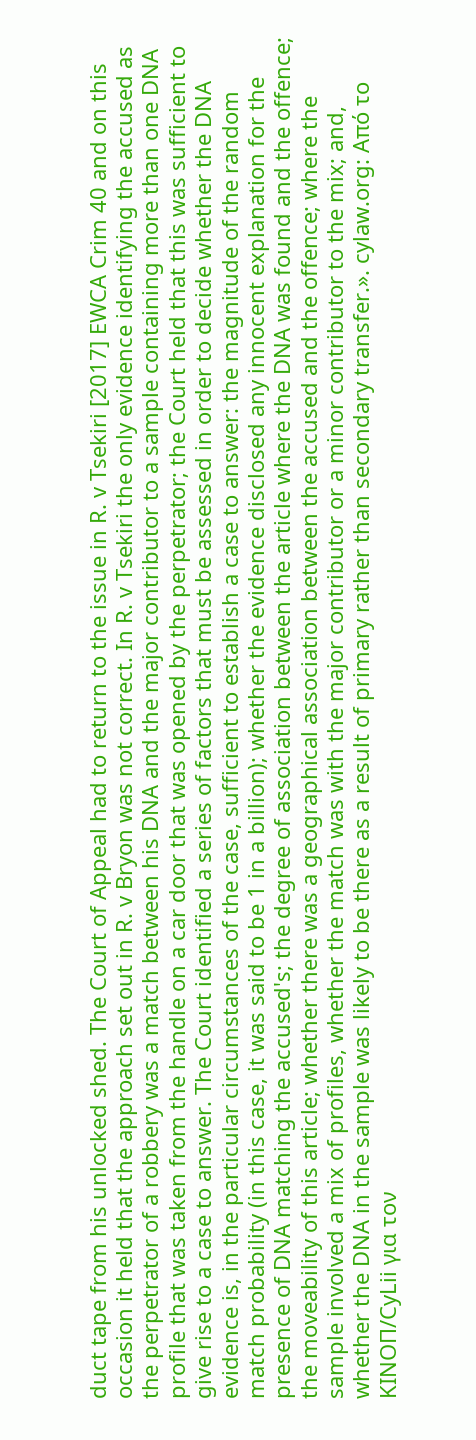duct tape from his unlocked shed. The Court of Appeal had to return to the issue in R. v Tsekiri [2017] EWCA Crim 40 and on this occasion it held that the approach set out in R. v Bryon was not correct. In R. v Tsekiri the only evidence identifying the accused as the perpetrator of a robbery was a match between his DNA and the major contributor to a sample containing more than one DNA profile that was taken from the handle on a car door that was opened by the perpetrator; the Court held that this was sufficient to give rise to a case to answer. The Court identified a series of factors that must be assessed in order to decide whether the DNA evidence is, in the particular circumstances of the case, sufficient to establish a case to answer: the magnitude of the random match probability (in this case, it was said to be 1 in a billion); whether the evidence disclosed any innocent explanation for the presence of DNA matching the accused's; the degree of association between the article where the DNA was found and the offence; the moveability of this article; whether there was a geographical association between the accused and the offence; where the sample involved a mix of profiles, whether the match was with the major contributor or a minor contributor to the mix; and, whether the DNA in the sample was likely to be there as a result of primary rather than secondary transfer.». cylaw.org: Από το ΚΙΝOΠ/CyLii για τον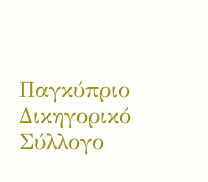Παγκύπριο Δικηγορικό Σύλλογο